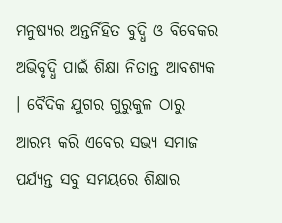ମନୁଷ୍ୟର ଅନ୍ତର୍ନିହିତ ବୁଦ୍ଧି ଓ ବିବେକର ଅଭିବୃଦ୍ଧି ପାଇଁ ଶିକ୍ଷା ନିତାନ୍ତ ଆବଶ୍ୟକ । ବୈଦିକ ଯୁଗର ଗୁରୁକୁଳ ଠାରୁ ଆରମ୍ଭ କରି ଏବେର ସଭ୍ୟ ସମାଜ ପର୍ଯ୍ୟନ୍ତ ସବୁ ସମୟରେ ଶିକ୍ଷାର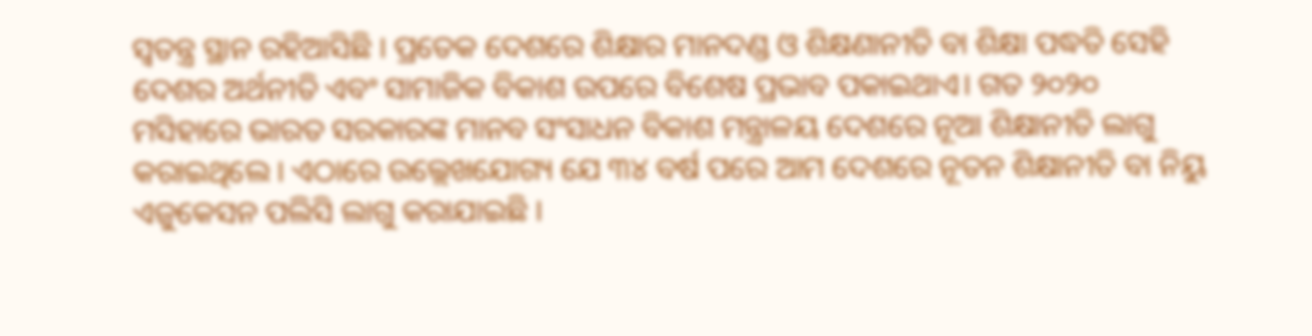ସ୍ୱତନ୍ତ୍ର ସ୍ଥାନ ରହିଆସିଛି । ପ୍ରତେକ ଦେଶରେ ଶିକ୍ଷାର ମାନଦଣ୍ଡ ଓ ଶିକ୍ଷଣାନୀତି ବା ଶିକ୍ଷା ପଦ୍ଧତି ସେହି ଦେଶର ଅର୍ଥନୀତି ଏବଂ ସାମାଜିକ ବିକାଶ ଉପରେ ବିଶେଷ ପ୍ରଭାବ ପକାଇଥାଏ। ଗତ ୨୦୨୦ ମସିହାରେ ଭାରତ ସରକାରଙ୍କ ମାନବ ସଂସାଧନ ବିକାଶ ମନ୍ତ୍ରାଳୟ ଦେଶରେ ନୂଆ ଶିକ୍ଷାନୀତି ଲାଗୁ କରାଇଥିଲେ । ଏଠାରେ ଉଲ୍ଲେଖଯୋଗ୍ୟ ଯେ ୩୪ ବର୍ଷ ପରେ ଆମ ଦେଶରେ ନୂତନ ଶିକ୍ଷାନୀତି ବା ନିୟୁ ଏଜୁକେସନ ପଲିସି ଲାଗୁ କରାଯାଇଛି ।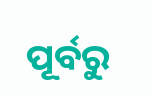ପୂର୍ବରୁ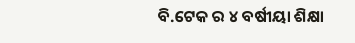ବି.ଟେକ ର ୪ ବର୍ଷୀୟା ଶିକ୍ଷା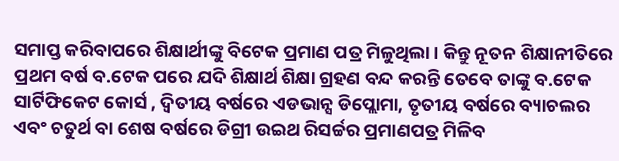ସମାପ୍ତ କରିବାପରେ ଶିକ୍ଷାର୍ଥୀଙ୍କୁ ବିଟେକ ପ୍ରମାଣ ପତ୍ର ମିଳୁଥିଲା । କିନ୍ତୁ ନୂତନ ଶିକ୍ଷାନୀତିରେ ପ୍ରଥମ ବର୍ଷ ବ.ଟେକ ପରେ ଯଦି ଶିକ୍ଷାର୍ଥ ଶିକ୍ଷା ଗ୍ରହଣ ବନ୍ଦ କରନ୍ତି ତେବେ ତାଙ୍କୁ ବ.ଟେକ ସାର୍ଟିଫିକେଟ କୋର୍ସ , ଦ୍ବିତୀୟ ବର୍ଷରେ ଏଡଭାନ୍ସ ଡିପ୍ଲୋମା, ତୃତୀୟ ବର୍ଷରେ ବ୍ୟାଚଲର ଏବଂ ଚତୁର୍ଥ ବା ଶେଷ ବର୍ଷରେ ଡିଗ୍ରୀ ଉଇଥ ରିସର୍ଚ୍ଚର ପ୍ରମାଣପତ୍ର ମିଳିବ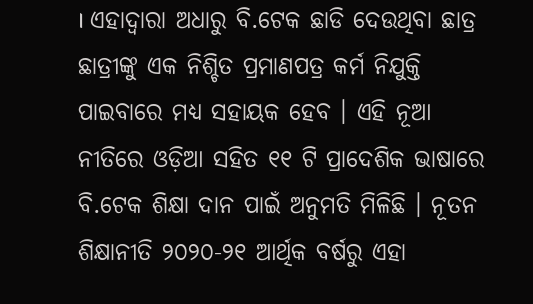। ଏହାଦ୍ୱାରା ଅଧାରୁ ବି.ଟେକ ଛାଡି ଦେଉଥିବା ଛାତ୍ର ଛାତ୍ରୀଙ୍କୁ ଏକ ନିଶ୍ଚିତ ପ୍ରମାଣପତ୍ର କର୍ମ ନିଯୁକ୍ତି ପାଇବାରେ ମଧ୍ୟ ସହାୟକ ହେବ । ଏହି ନୂଆ ନୀତିରେ ଓଡ଼ିଆ ସହିତ ୧୧ ଟି ପ୍ରାଦେଶିକ ଭାଷାରେ ବି.ଟେକ ଶିକ୍ଷା ଦାନ ପାଇଁ ଅନୁମତି ମିଳିଛି । ନୂତନ ଶିକ୍ଷାନୀତି ୨୦୨୦-୨୧ ଆର୍ଥିକ ବର୍ଷରୁ ଏହା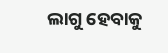ଲାଗୁ ହେବାକୁ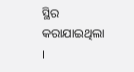ସ୍ଥିର କରାଯାଇଥିଲା ।